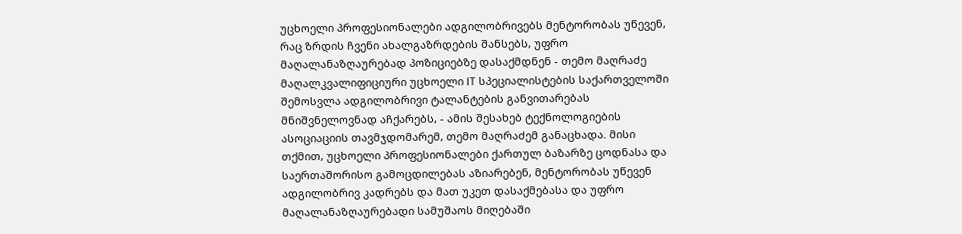უცხოელი პროფესიონალები ადგილობრივებს მენტორობას უწევენ, რაც ზრდის ჩვენი ახალგაზრდების შანსებს, უფრო მაღალანაზღაურებად პოზიციებზე დასაქმდნენ - თემო მაღრაძე
მაღალკვალიფიციური უცხოელი IT სპეციალისტების საქართველოში შემოსვლა ადგილობრივი ტალანტების განვითარებას მნიშვნელოვნად აჩქარებს, - ამის შესახებ ტექნოლოგიების ასოციაციის თავმჯდომარემ, თემო მაღრაძემ განაცხადა. მისი თქმით, უცხოელი პროფესიონალები ქართულ ბაზარზე ცოდნასა და საერთაშორისო გამოცდილებას აზიარებენ, მენტორობას უწევენ ადგილობრივ კადრებს და მათ უკეთ დასაქმებასა და უფრო მაღალანაზღაურებადი სამუშაოს მიღებაში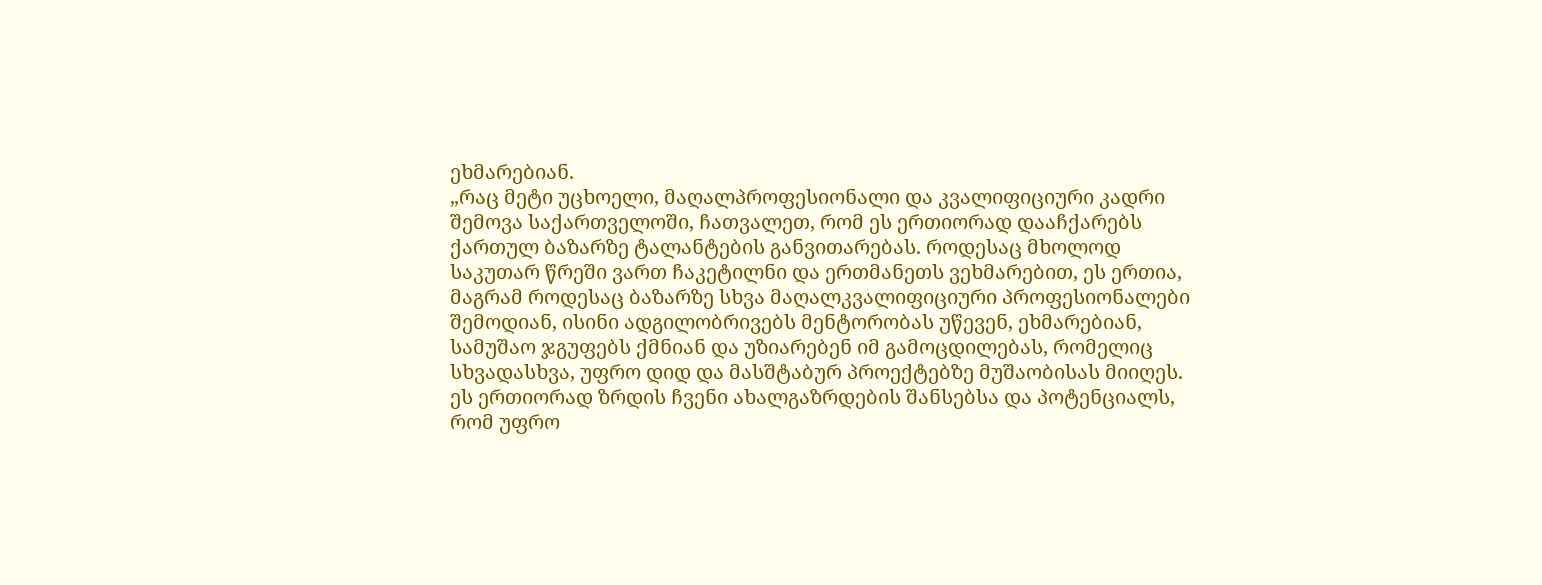ეხმარებიან.
„რაც მეტი უცხოელი, მაღალპროფესიონალი და კვალიფიციური კადრი შემოვა საქართველოში, ჩათვალეთ, რომ ეს ერთიორად დააჩქარებს ქართულ ბაზარზე ტალანტების განვითარებას. როდესაც მხოლოდ საკუთარ წრეში ვართ ჩაკეტილნი და ერთმანეთს ვეხმარებით, ეს ერთია, მაგრამ როდესაც ბაზარზე სხვა მაღალკვალიფიციური პროფესიონალები შემოდიან, ისინი ადგილობრივებს მენტორობას უწევენ, ეხმარებიან, სამუშაო ჯგუფებს ქმნიან და უზიარებენ იმ გამოცდილებას, რომელიც სხვადასხვა, უფრო დიდ და მასშტაბურ პროექტებზე მუშაობისას მიიღეს. ეს ერთიორად ზრდის ჩვენი ახალგაზრდების შანსებსა და პოტენციალს, რომ უფრო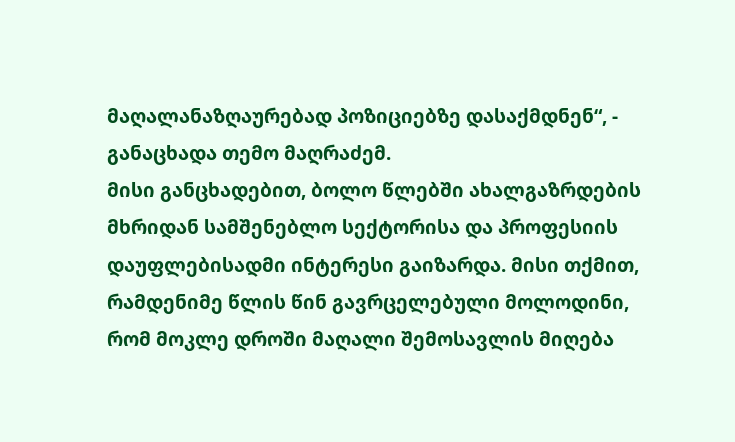მაღალანაზღაურებად პოზიციებზე დასაქმდნენ“, - განაცხადა თემო მაღრაძემ.
მისი განცხადებით, ბოლო წლებში ახალგაზრდების მხრიდან სამშენებლო სექტორისა და პროფესიის დაუფლებისადმი ინტერესი გაიზარდა. მისი თქმით, რამდენიმე წლის წინ გავრცელებული მოლოდინი, რომ მოკლე დროში მაღალი შემოსავლის მიღება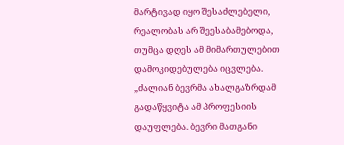მარტივად იყო შესაძლებელი, რეალობას არ შეესაბამებოდა, თუმცა დღეს ამ მიმართულებით დამოკიდებულება იცვლება.
„ძალიან ბევრმა ახალგაზრდამ გადაწყვიტა ამ პროფესიის დაუფლება. ბევრი მათგანი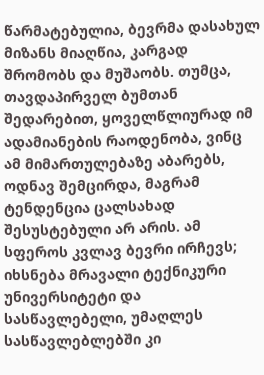წარმატებულია, ბევრმა დასახულ მიზანს მიაღწია, კარგად შრომობს და მუშაობს. თუმცა, თავდაპირველ ბუმთან შედარებით, ყოველწლიურად იმ ადამიანების რაოდენობა, ვინც ამ მიმართულებაზე აბარებს, ოდნავ შემცირდა, მაგრამ ტენდენცია ცალსახად შესუსტებული არ არის. ამ სფეროს კვლავ ბევრი ირჩევს; იხსნება მრავალი ტექნიკური უნივერსიტეტი და სასწავლებელი, უმაღლეს სასწავლებლებში კი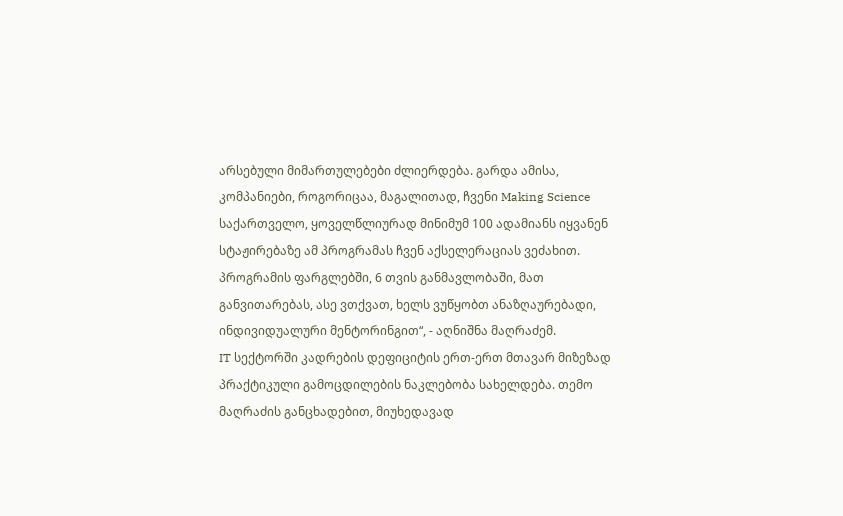არსებული მიმართულებები ძლიერდება. გარდა ამისა, კომპანიები, როგორიცაა, მაგალითად, ჩვენი Making Science საქართველო, ყოველწლიურად მინიმუმ 100 ადამიანს იყვანენ სტაჟირებაზე ამ პროგრამას ჩვენ აქსელერაციას ვეძახით. პროგრამის ფარგლებში, 6 თვის განმავლობაში, მათ განვითარებას, ასე ვთქვათ, ხელს ვუწყობთ ანაზღაურებადი, ინდივიდუალური მენტორინგით“, - აღნიშნა მაღრაძემ.
IT სექტორში კადრების დეფიციტის ერთ-ერთ მთავარ მიზეზად პრაქტიკული გამოცდილების ნაკლებობა სახელდება. თემო მაღრაძის განცხადებით, მიუხედავად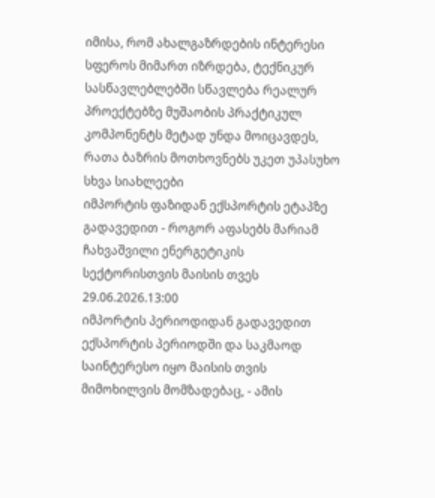იმისა, რომ ახალგაზრდების ინტერესი სფეროს მიმართ იზრდება, ტექნიკურ სასწავლებლებში სწავლება რეალურ პროექტებზე მუშაობის პრაქტიკულ კომპონენტს მეტად უნდა მოიცავდეს, რათა ბაზრის მოთხოვნებს უკეთ უპასუხო
სხვა სიახლეები
იმპორტის ფაზიდან ექსპორტის ეტაპზე გადავედით - როგორ აფასებს მარიამ ჩახვაშვილი ენერგეტიკის სექტორისთვის მაისის თვეს
29.06.2026.13:00
იმპორტის პერიოდიდან გადავედით ექსპორტის პერიოდში და საკმაოდ საინტერესო იყო მაისის თვის მიმოხილვის მომზადებაც, - ამის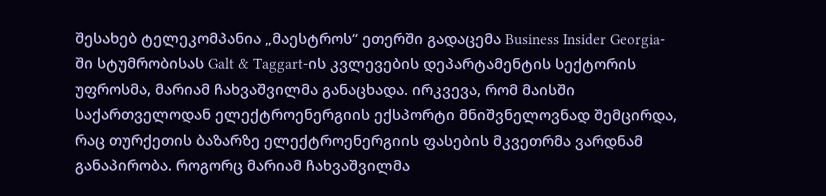შესახებ ტელეკომპანია „მაესტროს“ ეთერში გადაცემა Business Insider Georgia-ში სტუმრობისას Galt & Taggart-ის კვლევების დეპარტამენტის სექტორის უფროსმა, მარიამ ჩახვაშვილმა განაცხადა. ირკვევა, რომ მაისში საქართველოდან ელექტროენერგიის ექსპორტი მნიშვნელოვნად შემცირდა, რაც თურქეთის ბაზარზე ელექტროენერგიის ფასების მკვეთრმა ვარდნამ განაპირობა. როგორც მარიამ ჩახვაშვილმა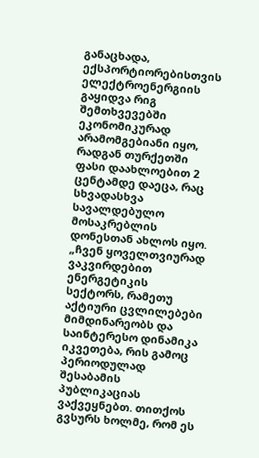განაცხადა, ექსპორტიორებისთვის ელექტროენერგიის გაყიდვა რიგ შემთხვევებში ეკონომიკურად არამომგებიანი იყო, რადგან თურქეთში ფასი დაახლოებით 2 ცენტამდე დაეცა, რაც სხვადასხვა სავალდებულო მოსაკრებლის დონესთან ახლოს იყო.
„ჩვენ ყოველთვიურად ვაკვირდებით ენერგეტიკის სექტორს, რამეთუ აქტიური ცვლილებები მიმდინარეობს და საინტერესო დინამიკა იკვეთება, რის გამოც პერიოდულად შესაბამის პუბლიკაციას ვაქვეყნებთ. თითქოს გვსურს ხოლმე, რომ ეს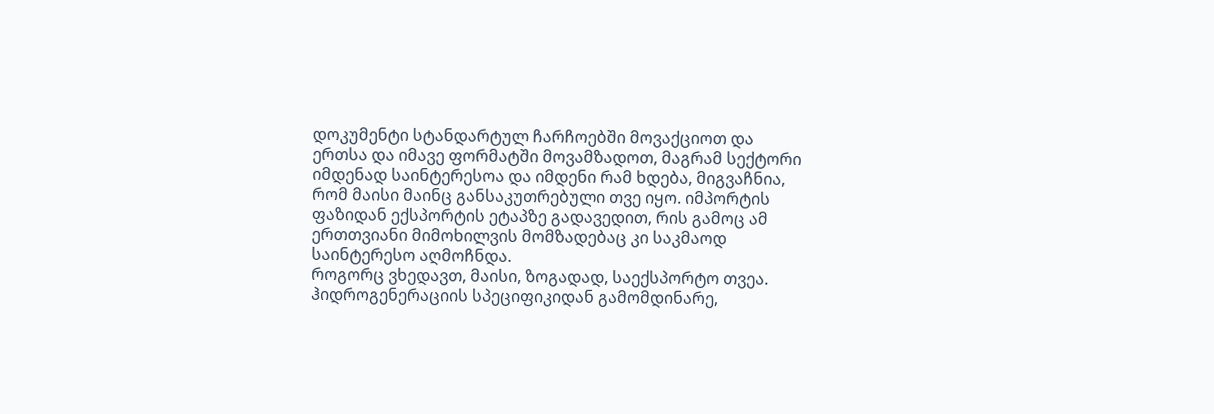დოკუმენტი სტანდარტულ ჩარჩოებში მოვაქციოთ და ერთსა და იმავე ფორმატში მოვამზადოთ, მაგრამ სექტორი იმდენად საინტერესოა და იმდენი რამ ხდება, მიგვაჩნია, რომ მაისი მაინც განსაკუთრებული თვე იყო. იმპორტის ფაზიდან ექსპორტის ეტაპზე გადავედით, რის გამოც ამ ერთთვიანი მიმოხილვის მომზადებაც კი საკმაოდ საინტერესო აღმოჩნდა.
როგორც ვხედავთ, მაისი, ზოგადად, საექსპორტო თვეა. ჰიდროგენერაციის სპეციფიკიდან გამომდინარე,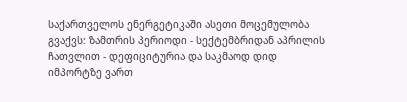საქართველოს ენერგეტიკაში ასეთი მოცემულობა გვაქვს: ზამთრის პერიოდი - სექტემბრიდან აპრილის ჩათვლით - დეფიციტურია და საკმაოდ დიდ იმპორტზე ვართ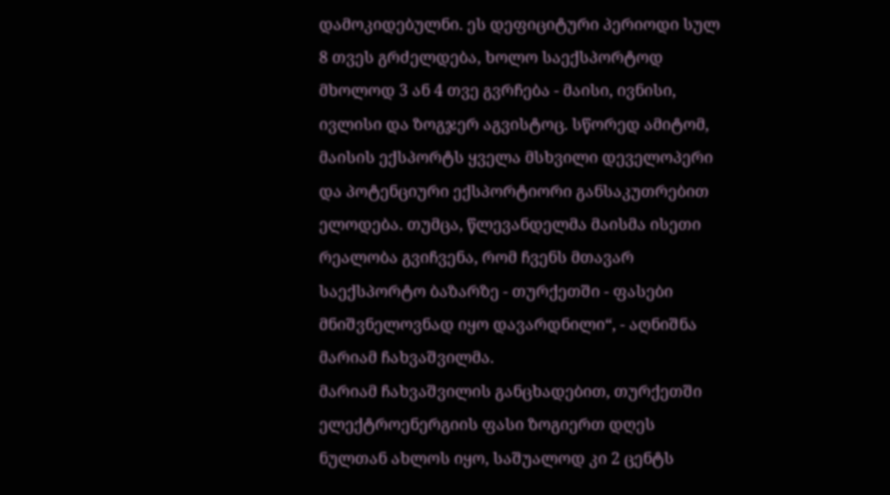დამოკიდებულნი. ეს დეფიციტური პერიოდი სულ 8 თვეს გრძელდება, ხოლო საექსპორტოდ მხოლოდ 3 ან 4 თვე გვრჩება - მაისი, ივნისი, ივლისი და ზოგჯერ აგვისტოც. სწორედ ამიტომ, მაისის ექსპორტს ყველა მსხვილი დეველოპერი და პოტენციური ექსპორტიორი განსაკუთრებით ელოდება. თუმცა, წლევანდელმა მაისმა ისეთი რეალობა გვიჩვენა, რომ ჩვენს მთავარ საექსპორტო ბაზარზე - თურქეთში - ფასები მნიშვნელოვნად იყო დავარდნილი“, - აღნიშნა მარიამ ჩახვაშვილმა.
მარიამ ჩახვაშვილის განცხადებით, თურქეთში ელექტროენერგიის ფასი ზოგიერთ დღეს ნულთან ახლოს იყო, საშუალოდ კი 2 ცენტს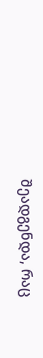შეადგენდა, რაც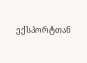ექსპორტთან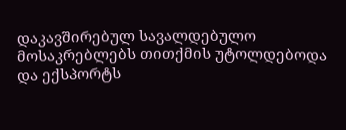დაკავშირებულ სავალდებულო მოსაკრებლებს თითქმის უტოლდებოდა და ექსპორტს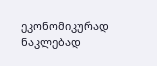ეკონომიკურად ნაკლებად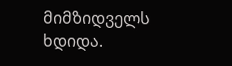მიმზიდველს ხდიდა.